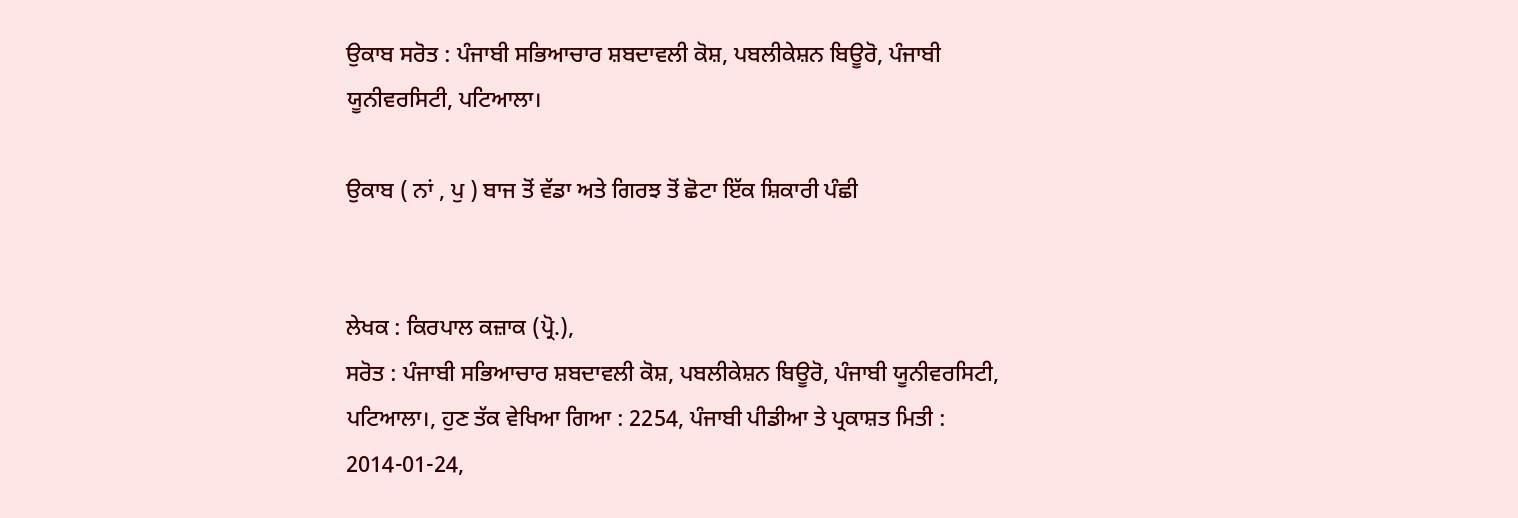ਉਕਾਬ ਸਰੋਤ : ਪੰਜਾਬੀ ਸਭਿਆਚਾਰ ਸ਼ਬਦਾਵਲੀ ਕੋਸ਼, ਪਬਲੀਕੇਸ਼ਨ ਬਿਊਰੋ, ਪੰਜਾਬੀ ਯੂਨੀਵਰਸਿਟੀ, ਪਟਿਆਲਾ।

ਉਕਾਬ ( ਨਾਂ , ਪੁ ) ਬਾਜ ਤੋਂ ਵੱਡਾ ਅਤੇ ਗਿਰਝ ਤੋਂ ਛੋਟਾ ਇੱਕ ਸ਼ਿਕਾਰੀ ਪੰਛੀ


ਲੇਖਕ : ਕਿਰਪਾਲ ਕਜ਼ਾਕ (ਪ੍ਰੋ.),
ਸਰੋਤ : ਪੰਜਾਬੀ ਸਭਿਆਚਾਰ ਸ਼ਬਦਾਵਲੀ ਕੋਸ਼, ਪਬਲੀਕੇਸ਼ਨ ਬਿਊਰੋ, ਪੰਜਾਬੀ ਯੂਨੀਵਰਸਿਟੀ, ਪਟਿਆਲਾ।, ਹੁਣ ਤੱਕ ਵੇਖਿਆ ਗਿਆ : 2254, ਪੰਜਾਬੀ ਪੀਡੀਆ ਤੇ ਪ੍ਰਕਾਸ਼ਤ ਮਿਤੀ : 2014-01-24,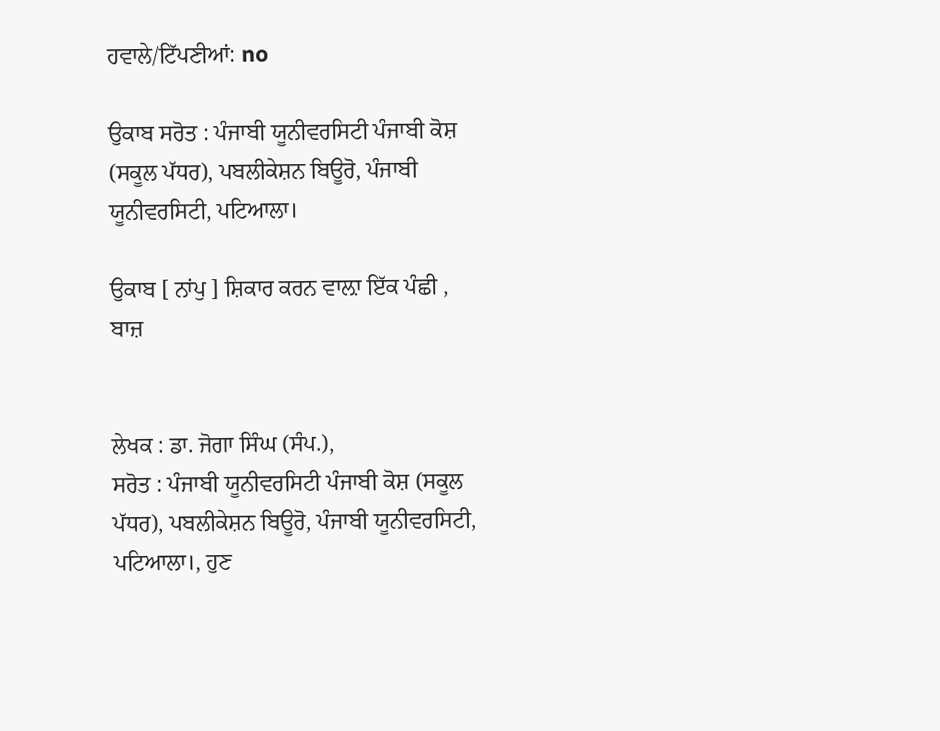ਹਵਾਲੇ/ਟਿੱਪਣੀਆਂ: no

ਉਕਾਬ ਸਰੋਤ : ਪੰਜਾਬੀ ਯੂਨੀਵਰਸਿਟੀ ਪੰਜਾਬੀ ਕੋਸ਼ (ਸਕੂਲ ਪੱਧਰ), ਪਬਲੀਕੇਸ਼ਨ ਬਿਊਰੋ, ਪੰਜਾਬੀ ਯੂਨੀਵਰਸਿਟੀ, ਪਟਿਆਲਾ।

ਉਕਾਬ [ ਨਾਂਪੁ ] ਸ਼ਿਕਾਰ ਕਰਨ ਵਾਲ਼ਾ ਇੱਕ ਪੰਛੀ , ਬਾਜ਼


ਲੇਖਕ : ਡਾ. ਜੋਗਾ ਸਿੰਘ (ਸੰਪ.),
ਸਰੋਤ : ਪੰਜਾਬੀ ਯੂਨੀਵਰਸਿਟੀ ਪੰਜਾਬੀ ਕੋਸ਼ (ਸਕੂਲ ਪੱਧਰ), ਪਬਲੀਕੇਸ਼ਨ ਬਿਊਰੋ, ਪੰਜਾਬੀ ਯੂਨੀਵਰਸਿਟੀ, ਪਟਿਆਲਾ।, ਹੁਣ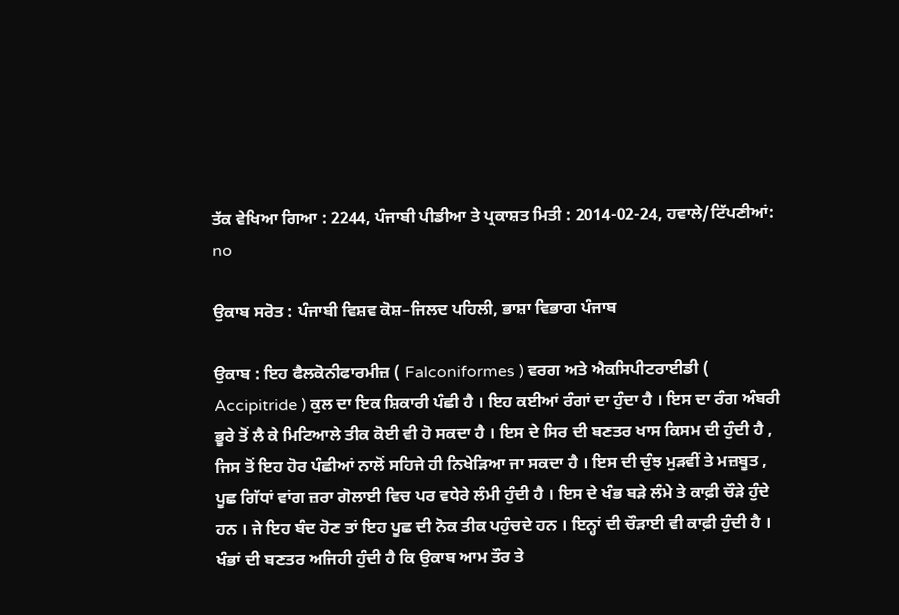ਤੱਕ ਵੇਖਿਆ ਗਿਆ : 2244, ਪੰਜਾਬੀ ਪੀਡੀਆ ਤੇ ਪ੍ਰਕਾਸ਼ਤ ਮਿਤੀ : 2014-02-24, ਹਵਾਲੇ/ਟਿੱਪਣੀਆਂ: no

ਉਕਾਬ ਸਰੋਤ : ਪੰਜਾਬੀ ਵਿਸ਼ਵ ਕੋਸ਼–ਜਿਲਦ ਪਹਿਲੀ, ਭਾਸ਼ਾ ਵਿਭਾਗ ਪੰਜਾਬ

ਉਕਾਬ : ਇਹ ਫੈਲਕੋਨੀਫਾਰਮੀਜ਼ ( Falconiformes ) ਵਰਗ ਅਤੇ ਐਕਸਿਪੀਟਰਾਈਡੀ ( Accipitride ) ਕੁਲ ਦਾ ਇਕ ਸ਼ਿਕਾਰੀ ਪੰਛੀ ਹੈ । ਇਹ ਕਈਆਂ ਰੰਗਾਂ ਦਾ ਹੁੰਦਾ ਹੈ । ਇਸ ਦਾ ਰੰਗ ਅੰਬਰੀ ਭੂਰੇ ਤੋਂ ਲੈ ਕੇ ਮਿਟਿਆਲੇ ਤੀਕ ਕੋਈ ਵੀ ਹੋ ਸਕਦਾ ਹੈ । ਇਸ ਦੇ ਸਿਰ ਦੀ ਬਣਤਰ ਖਾਸ ਕਿਸਮ ਦੀ ਹੁੰਦੀ ਹੈ , ਜਿਸ ਤੋਂ ਇਹ ਹੋਰ ਪੰਛੀਆਂ ਨਾਲੋਂ ਸਹਿਜੇ ਹੀ ਨਿਖੇੜਿਆ ਜਾ ਸਕਦਾ ਹੈ । ਇਸ ਦੀ ਚੁੰਝ ਮੁੜਵੀਂ ਤੇ ਮਜ਼ਬੂਤ , ਪੂਛ ਗਿੱਧਾਂ ਵਾਂਗ ਜ਼ਰਾ ਗੋਲਾਈ ਵਿਚ ਪਰ ਵਧੇਰੇ ਲੰਮੀ ਹੁੰਦੀ ਹੈ । ਇਸ ਦੇ ਖੰਭ ਬੜੇ ਲੰਮੇ ਤੇ ਕਾਫ਼ੀ ਚੌੜੇ ਹੁੰਦੇ ਹਨ । ਜੇ ਇਹ ਬੰਦ ਹੋਣ ਤਾਂ ਇਹ ਪੂਛ ਦੀ ਨੋਕ ਤੀਕ ਪਹੁੰਚਦੇ ਹਨ । ਇਨ੍ਹਾਂ ਦੀ ਚੌੜਾਈ ਵੀ ਕਾਫ਼ੀ ਹੁੰਦੀ ਹੈ । ਖੰਭਾਂ ਦੀ ਬਣਤਰ ਅਜਿਹੀ ਹੁੰਦੀ ਹੈ ਕਿ ਉਕਾਬ ਆਮ ਤੌਰ ਤੇ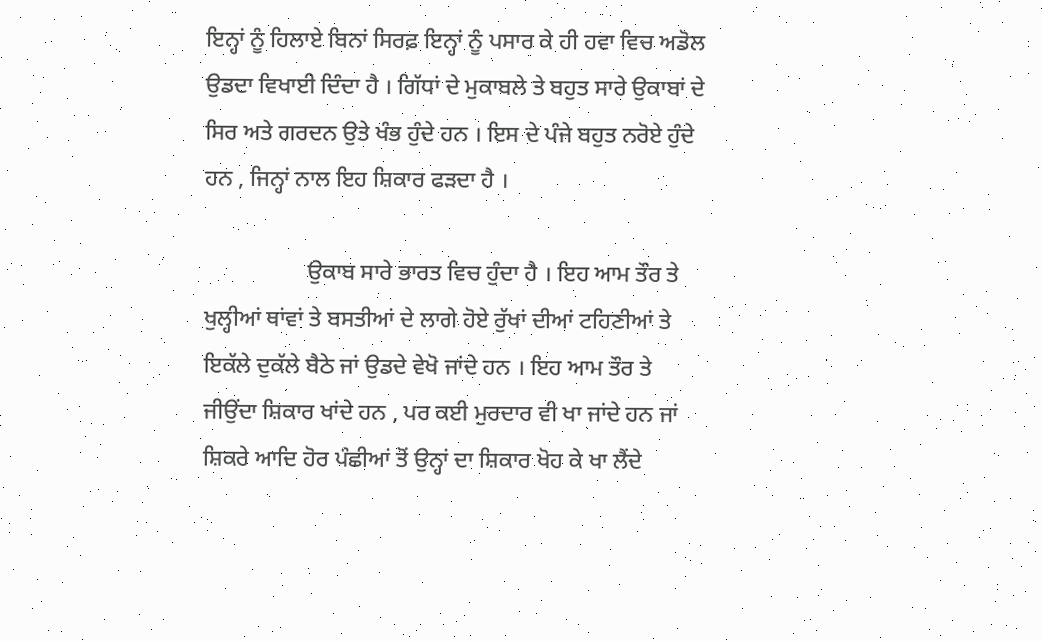ਇਨ੍ਹਾਂ ਨੂੰ ਹਿਲਾਏ ਬਿਨਾਂ ਸਿਰਫ਼ ਇਨ੍ਹਾਂ ਨੂੰ ਪਸਾਰ ਕੇ ਹੀ ਹਵਾ ਵਿਚ ਅਡੋਲ ਉਡਦਾ ਵਿਖਾਈ ਦਿੰਦਾ ਹੈ । ਗਿੱਧਾਂ ਦੇ ਮੁਕਾਬਲੇ ਤੇ ਬਹੁਤ ਸਾਰੇ ਉਕਾਬਾਂ ਦੇ ਸਿਰ ਅਤੇ ਗਰਦਨ ਉਤੇ ਖੰਭ ਹੁੰਦੇ ਹਨ । ਇਸ ਦੇ ਪੰਜੇ ਬਹੁਤ ਨਰੋਏ ਹੁੰਦੇ ਹਨ , ਜਿਨ੍ਹਾਂ ਨਾਲ ਇਹ ਸ਼ਿਕਾਰ ਫੜਦਾ ਹੈ ।

                  ਉਕਾਬ ਸਾਰੇ ਭਾਰਤ ਵਿਚ ਹੁੰਦਾ ਹੈ । ਇਹ ਆਮ ਤੌਰ ਤੇ ਖੁਲ੍ਹੀਆਂ ਥਾਂਵਾਂ ਤੇ ਬਸਤੀਆਂ ਦੇ ਲਾਗੇ ਹੋਏ ਰੁੱਖਾਂ ਦੀਆਂ ਟਹਿਣੀਆਂ ਤੇ ਇਕੱਲੇ ਦੁਕੱਲੇ ਬੈਠੇ ਜਾਂ ਉਡਦੇ ਵੇਖੋ ਜਾਂਦੇ ਹਨ । ਇਹ ਆਮ ਤੌਰ ਤੇ ਜੀਉਂਦਾ ਸ਼ਿਕਾਰ ਖਾਂਦੇ ਹਨ , ਪਰ ਕਈ ਮੁਰਦਾਰ ਵੀ ਖਾ ਜਾਂਦੇ ਹਨ ਜਾਂ ਸ਼ਿਕਰੇ ਆਦਿ ਹੋਰ ਪੰਛੀਆਂ ਤੋਂ ਉਨ੍ਹਾਂ ਦਾ ਸ਼ਿਕਾਰ ਖੋਹ ਕੇ ਖਾ ਲੈਂਦੇ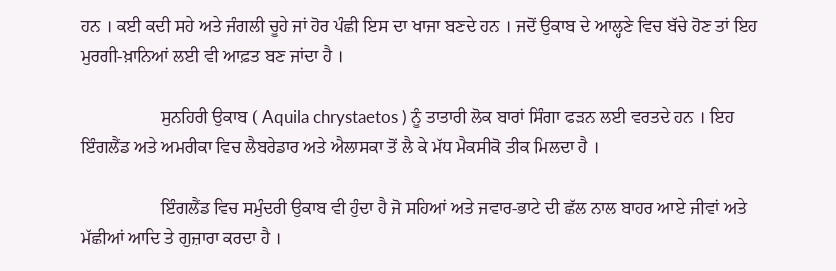ਹਨ । ਕਈ ਕਦੀ ਸਹੇ ਅਤੇ ਜੰਗਲੀ ਚੂਹੇ ਜਾਂ ਹੋਰ ਪੰਛੀ ਇਸ ਦਾ ਖਾਜਾ ਬਣਦੇ ਹਨ । ਜਦੋਂ ਉਕਾਬ ਦੇ ਆਲ੍ਹਣੇ ਵਿਚ ਬੱਚੇ ਹੋਣ ਤਾਂ ਇਹ ਮੁਰਗੀ-ਖ਼ਾਨਿਆਂ ਲਈ ਵੀ ਆਫ਼ਤ ਬਣ ਜਾਂਦਾ ਹੈ ।

                  ਸੁਨਹਿਰੀ ਉਕਾਬ ( Aquila chrystaetos ) ਨੂੰ ਤਾਤਾਰੀ ਲੋਕ ਬਾਰਾਂ ਸਿੰਗਾ ਫੜਨ ਲਈ ਵਰਤਦੇ ਹਨ । ਇਹ ਇੰਗਲੈਂਡ ਅਤੇ ਅਮਰੀਕਾ ਵਿਚ ਲੈਬਰੇਡਾਰ ਅਤੇ ਐਲਾਸਕਾ ਤੋਂ ਲੈ ਕੇ ਮੱਧ ਮੈਕਸੀਕੋ ਤੀਕ ਮਿਲਦਾ ਹੈ ।

                  ਇੰਗਲੈਂਡ ਵਿਚ ਸਮੁੰਦਰੀ ਉਕਾਬ ਵੀ ਹੁੰਦਾ ਹੈ ਜੋ ਸਹਿਆਂ ਅਤੇ ਜਵਾਰ-ਭਾਟੇ ਦੀ ਛੱਲ ਨਾਲ ਬਾਹਰ ਆਏ ਜੀਵਾਂ ਅਤੇ ਮੱਛੀਆਂ ਆਦਿ ਤੇ ਗੁਜ਼ਾਰਾ ਕਰਦਾ ਹੈ ।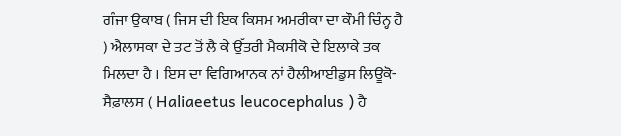ਗੰਜਾ ਉਕਾਬ ( ਜਿਸ ਦੀ ਇਕ ਕਿਸਮ ਅਮਰੀਕਾ ਦਾ ਕੌਮੀ ਚਿੰਨ੍ਹ ਹੈ ) ਐਲਾਸਕਾ ਦੇ ਤਟ ਤੋਂ ਲੈ ਕੇ ਉੱਤਰੀ ਮੈਕਸੀਕੋ ਦੇ ਇਲਾਕੇ ਤਕ ਮਿਲਦਾ ਹੈ । ਇਸ ਦਾ ਵਿਗਿਆਨਕ ਨਾਂ ਹੈਲੀਆਈਡੁਸ ਲਿਊਕੋ-ਸੈਫ਼ਾਲਸ ( Haliaeetus leucocephalus ) ਹੈ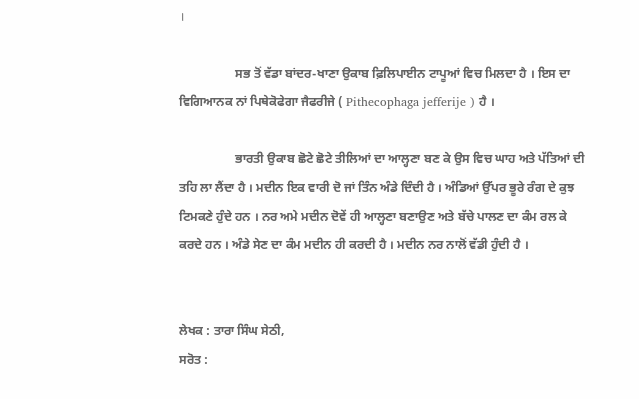।

                  ਸਭ ਤੋਂ ਵੱਡਾ ਬਾਂਦਰ-ਖਾਣਾ ਉਕਾਬ ਫ਼ਿਲਿਪਾਈਨ ਟਾਪੂਆਂ ਵਿਚ ਮਿਲਦਾ ਹੈ । ਇਸ ਦਾ ਵਿਗਿਆਨਕ ਨਾਂ ਪਿਥੇਕੋਫੇਗਾ ਜੈਫਰੀਜੇ ( Pithecophaga jefferije ) ਹੈ ।

                  ਭਾਰਤੀ ਉਕਾਬ ਛੋਟੇ ਛੋਟੇ ਤੀਲਿਆਂ ਦਾ ਆਲ੍ਹਣਾ ਬਣ ਕੇ ਉਸ ਵਿਚ ਘਾਹ ਅਤੇ ਪੱਤਿਆਂ ਦੀ ਤਹਿ ਲਾ ਲੈਂਦਾ ਹੈ । ਮਦੀਨ ਇਕ ਵਾਰੀ ਦੋ ਜਾਂ ਤਿੰਨ ਅੰਡੇ ਦਿੰਦੀ ਹੈ । ਅੰਡਿਆਂ ਉੱਪਰ ਭੂਰੇ ਰੰਗ ਦੇ ਕੁਝ ਟਿਮਕਣੇ ਹੁੰਦੇ ਹਨ । ਨਰ ਅਮੇ ਮਦੀਨ ਦੋਵੇਂ ਹੀ ਆਲ੍ਹਣਾ ਬਣਾਉਣ ਅਤੇ ਬੱਚੇ ਪਾਲਣ ਦਾ ਕੰਮ ਰਲ ਕੇ ਕਰਦੇ ਹਨ । ਅੰਡੇ ਸੇਣ ਦਾ ਕੰਮ ਮਦੀਨ ਹੀ ਕਰਦੀ ਹੈ । ਮਦੀਨ ਨਰ ਨਾਲੋਂ ਵੱਡੀ ਹੁੰਦੀ ਹੈ ।


ਲੇਖਕ : ਤਾਰਾ ਸਿੰਘ ਸੇਠੀ,
ਸਰੋਤ :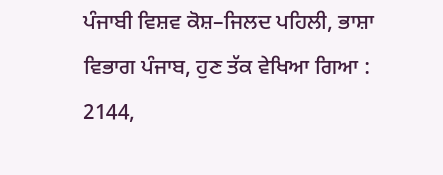ਪੰਜਾਬੀ ਵਿਸ਼ਵ ਕੋਸ਼–ਜਿਲਦ ਪਹਿਲੀ, ਭਾਸ਼ਾ ਵਿਭਾਗ ਪੰਜਾਬ, ਹੁਣ ਤੱਕ ਵੇਖਿਆ ਗਿਆ : 2144,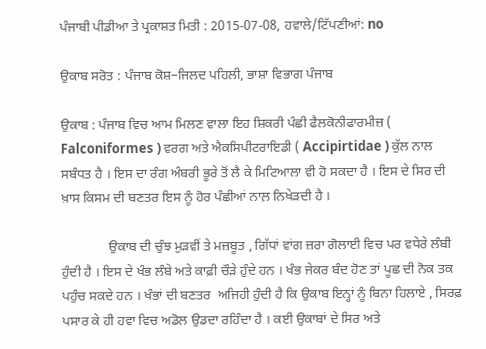ਪੰਜਾਬੀ ਪੀਡੀਆ ਤੇ ਪ੍ਰਕਾਸ਼ਤ ਮਿਤੀ : 2015-07-08, ਹਵਾਲੇ/ਟਿੱਪਣੀਆਂ: no

ਉਕਾਬ ਸਰੋਤ : ਪੰਜਾਬ ਕੋਸ਼–ਜਿਲਦ ਪਹਿਲੀ, ਭਾਸ਼ਾ ਵਿਭਾਗ ਪੰਜਾਬ

ਉਕਾਬ : ਪੰਜਾਬ ਵਿਚ ਆਮ ਮਿਲਣ ਵਾਲਾ ਇਹ ਸ਼ਿਕਰੀ ਪੰਛੀ ਫੈਲਕੋਨੀਫਾਰਮੀਜ਼ ( Falconiformes ) ਵਰਗ ਅਤੇ ਐਕਸਿਪੀਟਰਾਇਡੀ ( Accipirtidae ) ਕੁੱਲ ਨਾਲ ਸਬੰਧਤ ਹੈ । ਇਸ ਦਾ ਰੰਗ ਅੰਬਰੀ ਭੂਰੇ ਤੋਂ ਲੈ ਕੇ ਮਿਟਿਆਲਾ ਵੀ ਹੋ ਸਕਦਾ ਹੈ । ਇਸ ਦੇ ਸਿਰ ਦੀ ਖ਼ਾਸ ਕਿਸਮ ਦੀ ਬਣਤਰ ਇਸ ਨੂੰ ਹੋਰ ਪੰਛੀਆਂ ਨਾਲ਼ ਨਿਖੇੜਦੀ ਹੈ ।

              ਉਕਾਬ ਦੀ ਚੁੰਝ ਮੁੜਵੀਂ ਤੇ ਮਜ਼ਬੂਤ , ਗਿੱਧਾਂ ਵਾਂਗ ਜ਼ਰਾ ਗੋਲਾਈ ਵਿਚ ਪਰ ਵਧੇਰੇ ਲੰਬੀ ਹੁੰਦੀ ਹੈ । ਇਸ ਦੇ ਖੰਭ ਲੰਬੇ ਅਤੇ ਕਾਫ਼ੀ ਚੌੜੇ ਹੁੰਦੇ ਹਨ । ਖੰਭ ਜੇਕਰ ਬੰਦ ਹੋਣ ਤਾਂ ਪੂਛ ਦੀ ਨੋਕ ਤਕ ਪਹੁੰਚ ਸਕਦੇ ਹਨ । ਖੰਭਾਂ ਦੀ ਬਣਤਰ  ਅਜਿਹੀ ਹੁੰਦੀ ਹੈ ਕਿ ਉਕਾਬ ਇਨ੍ਹਾਂ ਨੂੰ ਬਿਨਾ ਹਿਲਾਏ , ਸਿਰਫ਼ ਪਸਾਰ ਕੇ ਹੀ ਹਵਾ ਵਿਚ ਅਡੋਲ ਉਡਦਾ ਰਹਿੰਦਾ ਹੈ । ਕਈ ਉਕਾਬਾਂ ਦੇ ਸਿਰ ਅਤੇ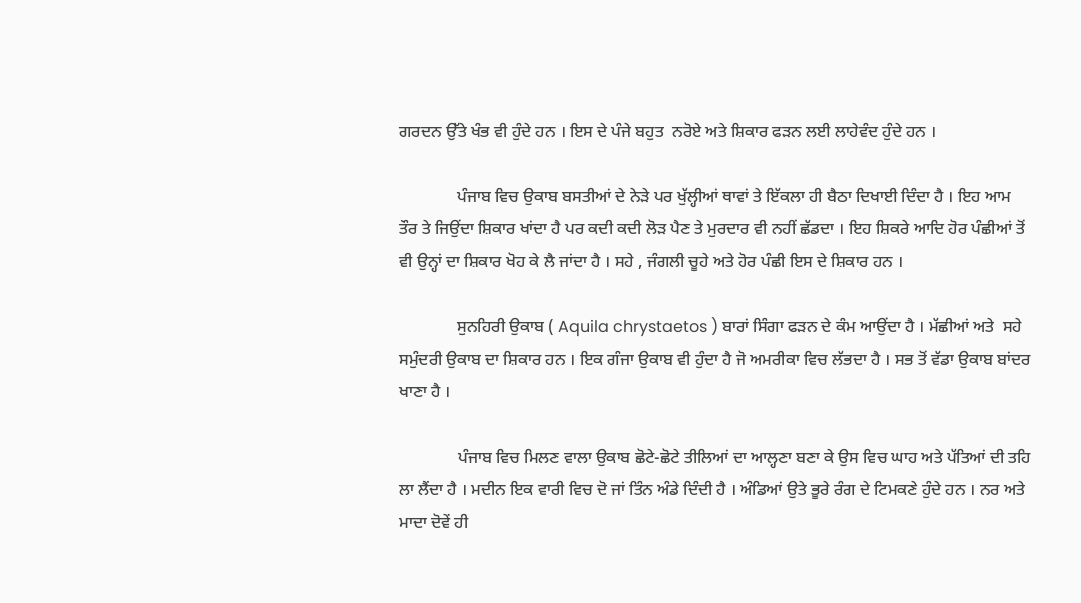ਗਰਦਨ ਉੱਤੇ ਖੰਭ ਵੀ ਹੁੰਦੇ ਹਨ । ਇਸ ਦੇ ਪੰਜੇ ਬਹੁਤ  ਨਰੋਏ ਅਤੇ ਸ਼ਿਕਾਰ ਫੜਨ ਲਈ ਲਾਹੇਵੰਦ ਹੁੰਦੇ ਹਨ ।

              ਪੰਜਾਬ ਵਿਚ ਉਕਾਬ ਬਸਤੀਆਂ ਦੇ ਨੇੜੇ ਪਰ ਖੁੱਲ੍ਹੀਆਂ ਥਾਵਾਂ ਤੇ ਇੱਕਲਾ ਹੀ ਬੈਠਾ ਦਿਖਾਈ ਦਿੰਦਾ ਹੈ । ਇਹ ਆਮ ਤੌਰ ਤੇ ਜਿਉਂਦਾ ਸ਼ਿਕਾਰ ਖਾਂਦਾ ਹੈ ਪਰ ਕਦੀ ਕਦੀ ਲੋੜ ਪੈਣ ਤੇ ਮੁਰਦਾਰ ਵੀ ਨਹੀਂ ਛੱਡਦਾ । ਇਹ ਸ਼ਿਕਰੇ ਆਦਿ ਹੋਰ ਪੰਛੀਆਂ ਤੋਂ ਵੀ ਉਨ੍ਹਾਂ ਦਾ ਸ਼ਿਕਾਰ ਖੋਹ ਕੇ ਲੈ ਜਾਂਦਾ ਹੈ । ਸਹੇ , ਜੰਗਲੀ ਚੂਹੇ ਅਤੇ ਹੋਰ ਪੰਛੀ ਇਸ ਦੇ ਸ਼ਿਕਾਰ ਹਨ ।

              ਸੁਨਹਿਰੀ ਉਕਾਬ ( Aquila chrystaetos ) ਬਾਰਾਂ ਸਿੰਗਾ ਫੜਨ ਦੇ ਕੰਮ ਆਉਂਦਾ ਹੈ । ਮੱਛੀਆਂ ਅਤੇ  ਸਹੇ ਸਮੁੰਦਰੀ ਉਕਾਬ ਦਾ ਸ਼ਿਕਾਰ ਹਨ । ਇਕ ਗੰਜਾ ਉਕਾਬ ਵੀ ਹੁੰਦਾ ਹੈ ਜੋ ਅਮਰੀਕਾ ਵਿਚ ਲੱਭਦਾ ਹੈ । ਸਭ ਤੋਂ ਵੱਡਾ ਉਕਾਬ ਬਾਂਦਰ ਖਾਣਾ ਹੈ ।

              ਪੰਜਾਬ ਵਿਚ ਮਿਲਣ ਵਾਲਾ ਉਕਾਬ ਛੋਟੇ-ਛੋਟੇ ਤੀਲਿਆਂ ਦਾ ਆਲ੍ਹਣਾ ਬਣਾ ਕੇ ਉਸ ਵਿਚ ਘਾਹ ਅਤੇ ਪੱਤਿਆਂ ਦੀ ਤਹਿ ਲਾ ਲੈਂਦਾ ਹੈ । ਮਦੀਨ ਇਕ ਵਾਰੀ ਵਿਚ ਦੋ ਜਾਂ ਤਿੰਨ ਅੰਡੇ ਦਿੰਦੀ ਹੈ । ਅੰਡਿਆਂ ਉਤੇ ਭੂਰੇ ਰੰਗ ਦੇ ਟਿਮਕਣੇ ਹੁੰਦੇ ਹਨ । ਨਰ ਅਤੇ ਮਾਦਾ ਦੋਵੇਂ ਹੀ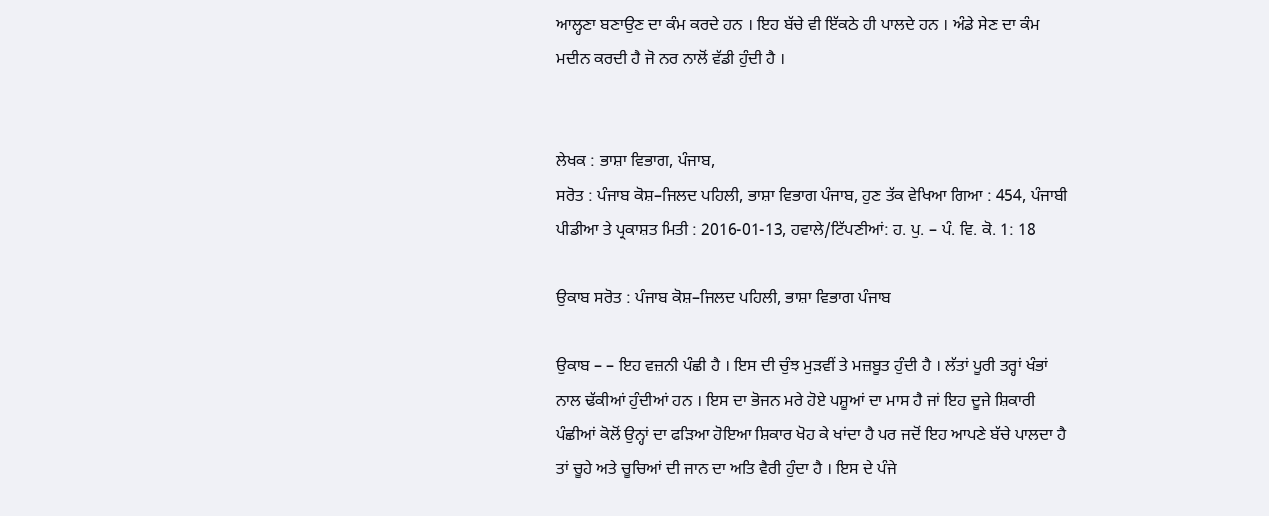ਆਲ੍ਹਣਾ ਬਣਾਉਣ ਦਾ ਕੰਮ ਕਰਦੇ ਹਨ । ਇਹ ਬੱਚੇ ਵੀ ਇੱਕਠੇ ਹੀ ਪਾਲਦੇ ਹਨ । ਅੰਡੇ ਸੇਣ ਦਾ ਕੰਮ ਮਦੀਨ ਕਰਦੀ ਹੈ ਜੋ ਨਰ ਨਾਲੋਂ ਵੱਡੀ ਹੁੰਦੀ ਹੈ ।


ਲੇਖਕ : ਭਾਸ਼ਾ ਵਿਭਾਗ, ਪੰਜਾਬ,
ਸਰੋਤ : ਪੰਜਾਬ ਕੋਸ਼–ਜਿਲਦ ਪਹਿਲੀ, ਭਾਸ਼ਾ ਵਿਭਾਗ ਪੰਜਾਬ, ਹੁਣ ਤੱਕ ਵੇਖਿਆ ਗਿਆ : 454, ਪੰਜਾਬੀ ਪੀਡੀਆ ਤੇ ਪ੍ਰਕਾਸ਼ਤ ਮਿਤੀ : 2016-01-13, ਹਵਾਲੇ/ਟਿੱਪਣੀਆਂ: ਹ. ਪੁ. – ਪੰ. ਵਿ. ਕੋ. 1: 18

ਉਕਾਬ ਸਰੋਤ : ਪੰਜਾਬ ਕੋਸ਼–ਜਿਲਦ ਪਹਿਲੀ, ਭਾਸ਼ਾ ਵਿਭਾਗ ਪੰਜਾਬ

ਉਕਾਬ – – ਇਹ ਵਜ਼ਨੀ ਪੰਛੀ ਹੈ । ਇਸ ਦੀ ਚੁੰਝ ਮੁੜਵੀਂ ਤੇ ਮਜ਼ਬੂਤ ਹੁੰਦੀ ਹੈ । ਲੱਤਾਂ ਪੂਰੀ ਤਰ੍ਹਾਂ ਖੰਭਾਂ ਨਾਲ ਢੱਕੀਆਂ ਹੁੰਦੀਆਂ ਹਨ । ਇਸ ਦਾ ਭੋਜਨ ਮਰੇ ਹੋਏ ਪਸ਼ੂਆਂ ਦਾ ਮਾਸ ਹੈ ਜਾਂ ਇਹ ਦੂਜੇ ਸ਼ਿਕਾਰੀ ਪੰਛੀਆਂ ਕੋਲੋਂ ਉਨ੍ਹਾਂ ਦਾ ਫੜਿਆ ਹੋਇਆ ਸ਼ਿਕਾਰ ਖੋਹ ਕੇ ਖਾਂਦਾ ਹੈ ਪਰ ਜਦੋਂ ਇਹ ਆਪਣੇ ਬੱਚੇ ਪਾਲਦਾ ਹੈ ਤਾਂ ਚੂਹੇ ਅਤੇ ਚੂਚਿਆਂ ਦੀ ਜਾਨ ਦਾ ਅਤਿ ਵੈਰੀ ਹੁੰਦਾ ਹੈ । ਇਸ ਦੇ ਪੰਜੇ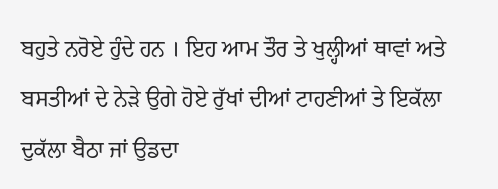ਬਹੁਤੇ ਨਰੋਏ ਹੁੰਦੇ ਹਨ । ਇਹ ਆਮ ਤੌਰ ਤੇ ਖੁਲ੍ਹੀਆਂ ਥਾਵਾਂ ਅਤੇ ਬਸਤੀਆਂ ਦੇ ਨੇੜੇ ਉਗੇ ਹੋਏ ਰੁੱਖਾਂ ਦੀਆਂ ਟਾਹਣੀਆਂ ਤੇ ਇਕੱਲਾ ਦੁਕੱਲਾ ਬੈਠਾ ਜਾਂ ਉਡਦਾ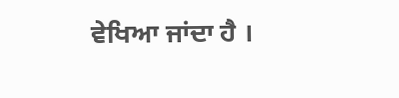ਵੇਖਿਆ ਜਾਂਦਾ ਹੈ ।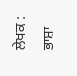ਲੇਖਕ : ਭਾਸ਼ਾ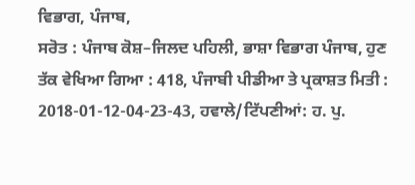ਵਿਭਾਗ, ਪੰਜਾਬ,
ਸਰੋਤ : ਪੰਜਾਬ ਕੋਸ਼–ਜਿਲਦ ਪਹਿਲੀ, ਭਾਸ਼ਾ ਵਿਭਾਗ ਪੰਜਾਬ, ਹੁਣ ਤੱਕ ਵੇਖਿਆ ਗਿਆ : 418, ਪੰਜਾਬੀ ਪੀਡੀਆ ਤੇ ਪ੍ਰਕਾਸ਼ਤ ਮਿਤੀ : 2018-01-12-04-23-43, ਹਵਾਲੇ/ਟਿੱਪਣੀਆਂ: ਹ. ਪੁ.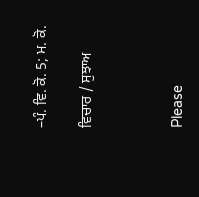–ਪੰ. ਵਿ. ਕੋ. 5; ਮ. ਕੋ.

ਵਿਚਾਰ / ਸੁਝਾਅ



Please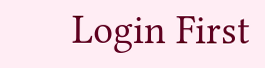Login First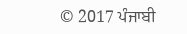© 2017 ਪੰਜਾਬੀ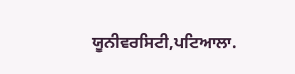ਯੂਨੀਵਰਸਿਟੀ,ਪਟਿਆਲਾ.